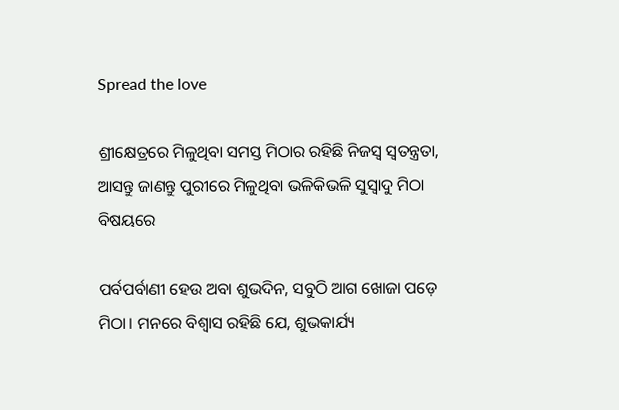Spread the love

ଶ୍ରୀକ୍ଷେତ୍ରରେ ମିଳୁଥିବା ସମସ୍ତ ମିଠାର ରହିଛି ନିଜସ୍ବ ସ୍ବତନ୍ତ୍ରତା, ଆସନ୍ତୁ ଜାଣନ୍ତୁ ପୁରୀରେ ମିଳୁଥିବା ଭଳିକିଭଳି ସୁସ୍ବାଦୁ ମିଠା ବିଷୟରେ

ପର୍ବପର୍ବାଣୀ ହେଉ ଅବା ଶୁଭଦିନ, ସବୁଠି ଆଗ ଖୋଜା ପଡ଼େ ମିଠା। ମନରେ ବିଶ୍ବାସ ରହିଛି ଯେ, ଶୁଭକାର୍ଯ୍ୟ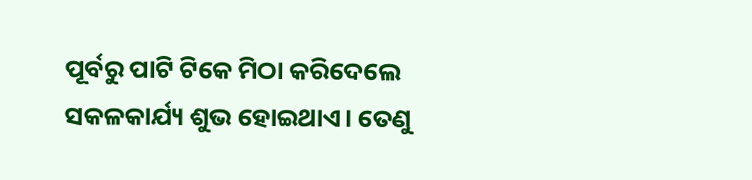ପୂର୍ବରୁ ପାଟି ଟିକେ ମିଠା କରିଦେଲେ ସକଳକାର୍ଯ୍ୟ ଶୁଭ ହୋଇଥାଏ। ତେଣୁ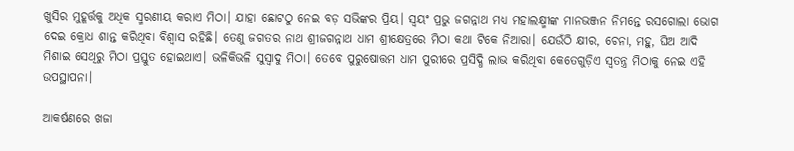ଖୁସିର ମୁହୂର୍ତ୍ତକୁ ଅଧିକ ସ୍ମରଣୀୟ କରାଏ ମିଠା। ଯାହା ଛୋଟଠୁ ନେଇ ବଡ଼ ସଭିଙ୍କର ପ୍ରିୟ। ସ୍ବୟଂ ପ୍ରଭୁ ଜଗନ୍ନାଥ ମଧ୍ୟ ମହାଲକ୍ଷ୍ମୀଙ୍କ ମାନଭଞ୍ଜନ ନିମନ୍ତେ ରସଗୋଲା ଭୋଗ ଦେଇ କ୍ରୋଧ ଶାନ୍ତ କରିଥିବା ବିଶ୍ବାସ ରହିଛି। ତେଣୁ ଜଗତର ନାଥ ଶ୍ରୀଜଗନ୍ନାଥ ଧାମ ଶ୍ରୀକ୍ଷେତ୍ରରେ ମିଠା କଥା ଟିକେ ନିଆରା। ଯେଉଁଠି କ୍ଷୀର, ଚେନା, ମହୁ, ଘିଅ ଆଦି ମିଶାଇ ସେଥିରୁ ମିଠା ପ୍ରସ୍ତୁତ ହୋଇଥାଏ। ଭଳିକିଭଳି ସୁସ୍ବାଦୁ ମିଠା। ତେବେ ପୁରୁଷୋତ୍ତମ ଧାମ ପୁରୀରେ ପ୍ରସିଦ୍ଧି ଲାଭ କରିଥିବା କେତେଗୁଡ଼ିଏ ସ୍ବତନ୍ତ୍ର ମିଠାକୁ ନେଇ ଏହି ଉପସ୍ଥାପନା।

ଆକର୍ଷଣରେ ଖଜା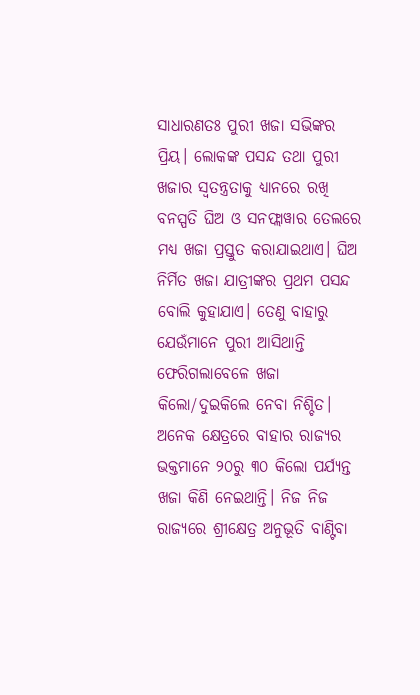ସାଧାରଣତଃ ପୁରୀ ଖଜା ସଭିଙ୍କର ପ୍ରିୟ। ଲୋକଙ୍କ ପସନ୍ଦ ତଥା ପୁରୀ ଖଜାର ସ୍ବତନ୍ତ୍ରତାକୁ ଧ୍ୟାନରେ ରଖି ବନସ୍ପତି ଘିଅ ଓ ସନଫ୍ଲାୱାର ତେଲରେ ମଧ୍ୟ ଖଜା ପ୍ରସ୍ତୁତ କରାଯାଇଥାଏ। ଘିଅ ନିର୍ମିତ ଖଜା ଯାତ୍ରୀଙ୍କର ପ୍ରଥମ ପସନ୍ଦ ବୋଲି କୁହାଯାଏ। ତେଣୁ ବାହାରୁ ଯେଉଁମାନେ ପୁରୀ ଆସିଥାନ୍ତି ଫେରିଗଲାବେଳେ ଖଜା କିଲୋ/ଦୁଇକିଲେ ନେବା ନିଶ୍ଚିତ। ଅନେକ କ୍ଷେତ୍ରରେ ବାହାର ରାଜ୍ୟର ଭକ୍ତମାନେ ୨୦ରୁ ୩୦ କିଲୋ ପର୍ଯ୍ୟନ୍ତ ଖଜା କିଣି ନେଇଥାନ୍ତି। ନିଜ ନିଜ ରାଜ୍ୟରେ ଶ୍ରୀକ୍ଷେତ୍ର ଅନୁଭୂତି ବାଣ୍ଟିବା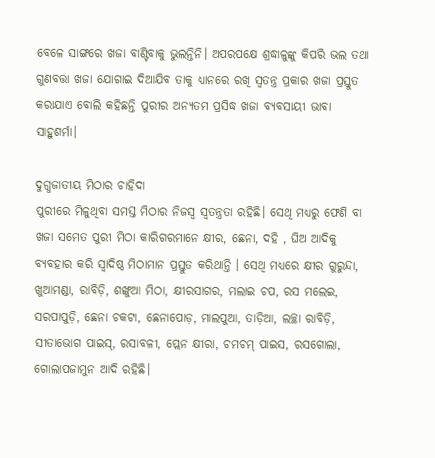ବେଳେ ସାଙ୍ଗରେ ଖଜା ବାଣ୍ଟିବାକୁ ଭୁଲନ୍ତିନି। ଅପରପକ୍ଷେ ଶ୍ରଦ୍ଧାଳୁଙ୍କୁ କିପରି ଭଲ ତଥା ଗୁଣବତ୍ତା ଖଜା ଯୋଗାଇ ଦିଆଯିବ ତାକୁ ଧ୍ୟାନରେ ରଖି ସ୍ବତନ୍ତ୍ର ପ୍ରକାର ଖଜା ପ୍ରସ୍ତୁତ କରାଯାଏ ବୋଲି କହିଛନ୍ତି ପୁରୀର ଅନ୍ୟତମ ପ୍ରସିଦ୍ଧ ଖଜା ବ୍ୟବସାୟୀ ଭାବା ସାହୁଶର୍ମା।

ଦୁଗ୍ଧଜାତୀୟ ମିଠାର ଚାହିଦା
ପୁରୀରେ ମିଳୁଥିବା ସମସ୍ତ ମିଠାର ନିଜସ୍ବ ସ୍ବତନ୍ତ୍ରତା ରହିଛି। ସେଥି ମଧ୍ୟରୁ ଫେଣି ବା ଖଜା ସମେତ ପୁରୀ ମିଠା କାରିଗରମାନେ କ୍ଷୀର, ଛେନା, ଦହି , ଘିଅ ଆଦିକୁ ବ୍ୟବହାର କରି ସ୍ବାଦିଷ୍ଠ ମିଠାମାନ ପ୍ରସ୍ତୁତ କରିଥାନ୍ତି । ସେଥି ମଧ୍ୟରେ କ୍ଷୀର ଗୁରୁନ୍ଦା, ଖୁଆମଣ୍ଡା, ରାବିଡ଼ି, ଶଙ୍ଖୁଆ ମିଠା, କ୍ଷୀରସାଗର, ମଲାଇ ଚପ, ରସ ମଲେଇ, ସରପାପୁଡ଼ି, ଛେନା ଚକଟା, ଛେନାପୋଡ଼, ମାଲପୁଆ, ତାଡ଼ିଆ, ଲଚ୍ଛା ରାବିଡ଼ି, ସୀତାଭୋଗ ପାଇସ୍‌, ରସାବଳୀ, ପ୍ଲେନ କ୍ଷୀରା, ଚମଚମ୍ ପାଇସ, ରସଗୋଲା, ଗୋଲାପଜାମୁନ ଆଦି ରହିଛି।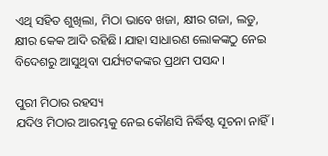ଏଥି ସହିତ ଶୁଖିଲା, ମିଠା ଭାବେ ଖଜା, କ୍ଷୀର ଗଜା, ଲଡୁ, କ୍ଷୀର କେକ ଆଦି ରହିଛି। ଯାହା ସାଧାରଣ ଲୋକଙ୍କଠୁ ନେଇ ବିଦେଶରୁ ଆସୁଥିବା ପର୍ଯ୍ୟଟକଙ୍କର ପ୍ରଥମ ପସନ୍ଦ।

ପୁରୀ ମିଠାର ରହସ୍ୟ
ଯଦିଓ ମିଠାର ଆରମ୍ଭକୁ ନେଇ କୌଣସି ନିର୍ଦ୍ଧିଷ୍ଟ ସୂଚନା ନାହିଁ।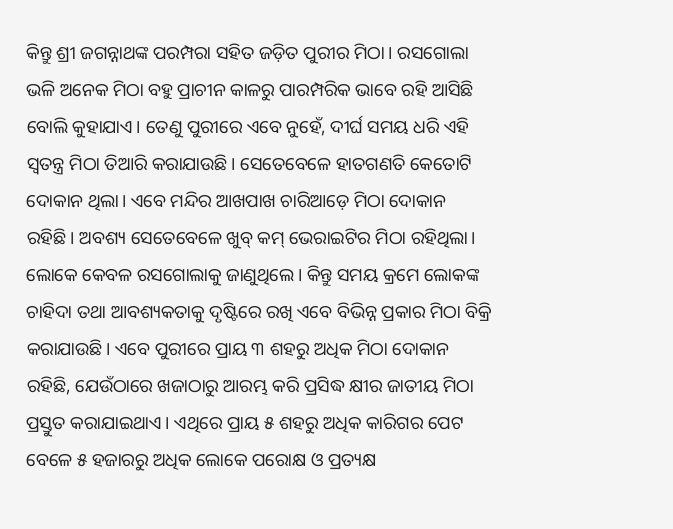କିନ୍ତୁ ଶ୍ରୀ ଜଗନ୍ନାଥଙ୍କ ପରମ୍ପରା ସହିତ ଜଡ଼ିତ ପୁରୀର ମିଠା। ରସଗୋଲା ଭଳି ଅନେକ ମିଠା ବହୁ ପ୍ରାଚୀନ କାଳରୁ ପାରମ୍ପରିକ ଭାବେ ରହି ଆସିଛି ବୋଲି କୁହାଯାଏ। ତେଣୁ ପୁରୀରେ ଏବେ ନୁହେଁ, ଦୀର୍ଘ ସମୟ ଧରି ଏହି ସ୍ବତନ୍ତ୍ର ମିଠା ତିଆରି କରାଯାଉଛି। ସେତେବେଳେ ହାତଗଣତି କେତୋଟି ଦୋକାନ ଥିଲା। ଏବେ ମନ୍ଦିର ଆଖପାଖ ଚାରିଆଡ଼େ ମିଠା ଦୋକାନ ରହିଛି। ଅବଶ୍ୟ ସେତେବେଳେ ଖୁବ୍‌ କମ୍ ଭେରାଇଟିର ମିଠା ରହିଥିଲା। ଲୋକେ କେବଳ ରସଗୋଲାକୁ ଜାଣୁଥିଲେ। କିନ୍ତୁ ସମୟ କ୍ରମେ ଲୋକଙ୍କ ଚାହିଦା ତଥା ଆବଶ୍ୟକତାକୁ ଦୃଷ୍ଟିରେ ରଖି ଏବେ ବିଭିନ୍ନ ପ୍ରକାର ମିଠା ବିକ୍ରି କରାଯାଉଛି। ଏବେ ପୁରୀରେ ପ୍ରାୟ ୩ ଶହରୁ ଅଧିକ ମିଠା ଦୋକାନ ରହିଛି, ଯେଉଁଠାରେ ଖଜାଠାରୁ ଆରମ୍ଭ କରି ପ୍ରସିଦ୍ଧ କ୍ଷୀର ଜାତୀୟ ମିଠା ପ୍ରସ୍ତୁତ କରାଯାଇଥାଏ। ଏଥିରେ ପ୍ରାୟ ୫ ଶହରୁ ଅଧିକ କାରିଗର ପେଟ ବେଳେ ୫ ହଜାରରୁ ଅଧିକ ଲୋକେ ପରୋକ୍ଷ ଓ ପ୍ରତ୍ୟକ୍ଷ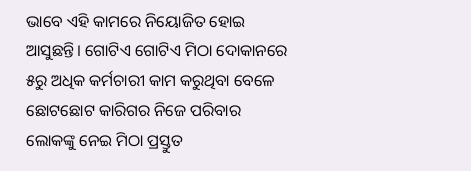ଭାବେ ଏହି କାମରେ ନିୟୋଜିତ ହୋଇ ଆସୁଛନ୍ତି। ଗୋଟିଏ ଗୋଟିଏ ମିଠା ଦୋକାନରେ ୫ରୁ ଅଧିକ କର୍ମଚାରୀ କାମ କରୁଥିବା ବେଳେ ଛୋଟଛୋଟ କାରିଗର ନିଜେ ପରିବାର ଲୋକଙ୍କୁ ନେଇ ମିଠା ପ୍ରସ୍ତୁତ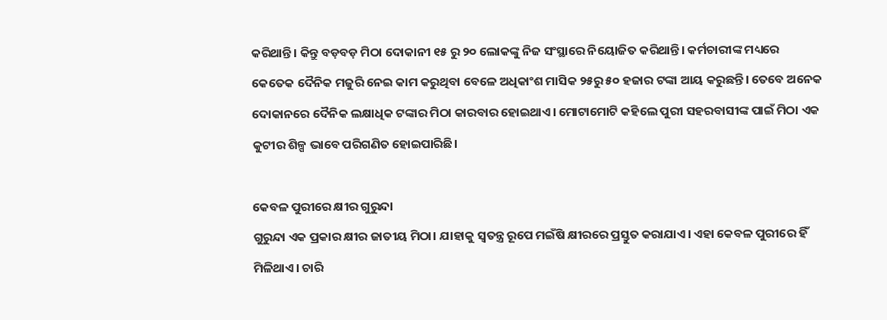କରିଥାନ୍ତି। କିନ୍ତୁ ବଡ଼ବଡ଼ ମିଠା ଦୋକାନୀ ୧୫ ରୁ ୨୦ ଲୋକଙ୍କୁ ନିଜ ସଂସ୍ଥାରେ ନିୟୋଜିତ କରିଥାନ୍ତି। କର୍ମଚାରୀଙ୍କ ମଧ୍ୟରେ କେତେକ ଦୈନିକ ମଜୁରି ନେଇ କାମ କରୁଥିବା ବେଳେ ଅଧିକାଂଶ ମାସିକ ୨୫ରୁ ୫୦ ହଜାର ଟଙ୍କା ଆୟ କରୁଛନ୍ତି। ତେବେ ଅନେକ ଦୋକାନରେ ଦୈନିକ ଲକ୍ଷାଧିକ ଟଙ୍କାର ମିଠା କାରବାର ହୋଇଥାଏ। ମୋଟାମୋଟି କହିଲେ ପୁରୀ ସହରବାସୀଙ୍କ ପାଇଁ ମିଠା ଏକ କୁଟୀର ଶିଳ୍ପ ଭାବେ ପରିଗଣିତ ହୋଇପାରିଛି।

କେବଳ ପୁରୀରେ କ୍ଷୀର ଗୁରୁନ୍ଦା
ଗୁରୁନ୍ଦା ଏକ ପ୍ରକାର କ୍ଷୀର ଜାତୀୟ ମିଠା। ଯାହାକୁ ସ୍ବତନ୍ତ୍ର ରୂପେ ମଇଁଷି କ୍ଷୀରରେ ପ୍ରସ୍ତୁତ କରାଯାଏ। ଏହା କେବଳ ପୁରୀରେ ହିଁ ମିଳିଥାଏ। ଚାରି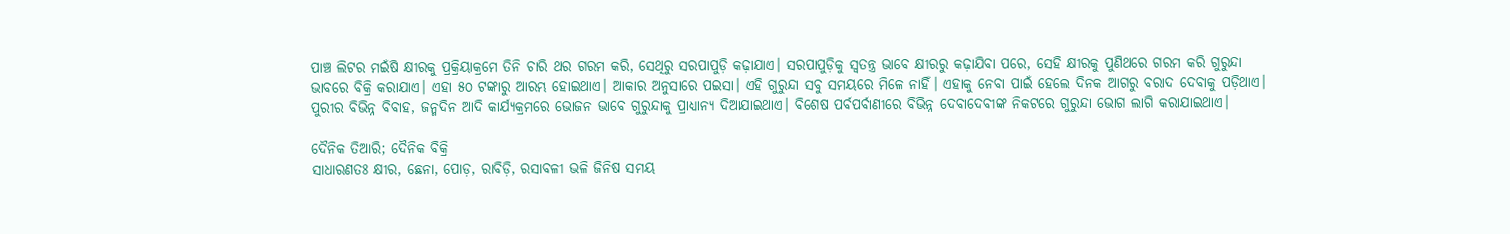ପାଞ୍ଚ ଲିଟର ମଇଁଷି କ୍ଷୀରକୁ ପ୍ରକ୍ରିୟାକ୍ରମେ ତିନି ଚାରି ଥର ଗରମ କରି, ସେଥିରୁ ସରପାପୁଡ଼ି କଢ଼ାଯାଏ। ସରପାପୁଡ଼ିକୁ ସ୍ବତନ୍ତ୍ର ଭାବେ କ୍ଷୀରରୁ କଢ଼ାଯିବା ପରେ, ସେହି କ୍ଷୀରକୁ ପୁଣିଥରେ ଗରମ କରି ଗୁରୁନ୍ଦା ଭାବରେ ବିକ୍ରି କରାଯାଏ। ଏହା ୫୦ ଟଙ୍କାରୁ ଆରମ୍ଭ ହୋଇଥାଏ। ଆକାର ଅନୁସାରେ ପଇସା। ଏହି ଗୁରୁନ୍ଦା ସବୁ ସମୟରେ ମିଳେ ନାହିଁ। ଏହାକୁ ନେବା ପାଇଁ ହେଲେ ଦିନକ ଆଗରୁ ବରାଦ ଦେବାକୁ ପଡ଼ିଥାଏ। ପୁରୀର ବିଭିନ୍ନ ବିବାହ, ଜନ୍ମଦିନ ଆଦି କାର୍ଯ୍ୟକ୍ରମରେ ଭୋଜନ ଭାବେ ଗୁରୁନ୍ଦାକୁ ପ୍ରାଧ୍ୟାନ୍ୟ ଦିଆଯାଇଥାଏ। ବିଶେଷ ପର୍ବପର୍ବାଣୀରେ ବିଭିନ୍ନ ଦେବାଦେବୀଙ୍କ ନିକଟରେ ଗୁରୁନ୍ଦା ଭୋଗ ଲାଗି କରାଯାଇଥାଏ।

ଦୈନିକ ତିଆରି; ଦୈନିକ ବିକ୍ରି
ସାଧାରଣତଃ କ୍ଷୀର, ଛେନା, ପୋଡ଼, ରାବିଡ଼ି, ରସାବଳୀ ଭଳି ଜିନିଷ ସମୟ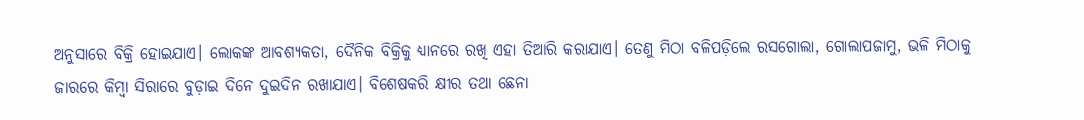ଅନୁସାରେ ବିକ୍ରି ହୋଇଯାଏ। ଲୋକଙ୍କ ଆବଶ୍ୟକତା, ଦୈନିକ ବିକ୍ରିକୁ ଧ୍ୟାନରେ ରଖି ଏହା ତିଆରି କରାଯାଏ। ତେଣୁ ମିଠା ବଳିପଡ଼ିଲେ ରସଗୋଲା, ଗୋଲାପଜାମୁ, ଭଳି ମିଠାକୁ ଜାରରେ କିମ୍ବା ସିରାରେ ବୁଡ଼ାଇ ଦିନେ ଦୁଇଦିନ ରଖାଯାଏ। ବିଶେଷକରି କ୍ଷୀର ତଥା ଛେନା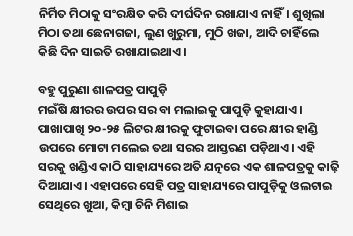ନିର୍ମିତ ମିଠାକୁ ସଂରକ୍ଷିତ କରି ଦୀର୍ଘଦିନ ରଖାଯାଏ ନାହିଁ। ଶୁଖିଲା ମିଠା ତଥା ଛେନାଗଜା, ଲୁଣ ଖୁରୁମା, ମୁଠି ଖଜା, ଆଦି ଚାହିଁଲେ କିଛି ଦିନ ସାଇତି ରଖାଯାଇଥାଏ।

ବହୁ ପୁରୁଣା ଶାଳପତ୍ର ପାପୁଡ଼ି
ମଇଁଷି କ୍ଷୀରର ଉପର ସର ବା ମଲାଇକୁ ପାପୁଡ଼ି କୁହାଯାଏ। ପାଖାପାଖି ୨୦-୨୫ ଲିଟର କ୍ଷୀରକୁ ଫୁଟାଇବା ପରେ କ୍ଷୀର ହାଣ୍ଡି ଉପରେ ମୋଟା ମଲେଇ ତଥା ସରର ଆସ୍ତରଣ ପଡ଼ିଥାଏ। ଏହି ସରକୁ ଖଣ୍ଡିଏ କାଠି ସାହାଯ୍ୟରେ ଅତି ଯତ୍ନରେ ଏକ ଶାଳପତ୍ରକୁ କାଢ଼ି ଦିଆଯାଏ। ଏହାପରେ ସେହି ପତ୍ର ସାହାଯ୍ୟରେ ପାପୁଡ଼ିକୁ ଓଲଟାଇ ସେଥିରେ ଖୁଆ, କିମ୍ବା ଚିନି ମିଶାଇ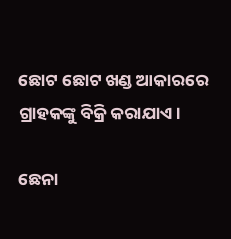ଛୋଟ ଛୋଟ ଖଣ୍ଡ ଆକାରରେ ଗ୍ରାହକଙ୍କୁ ବିକ୍ରି କରାଯାଏ।

ଛେନା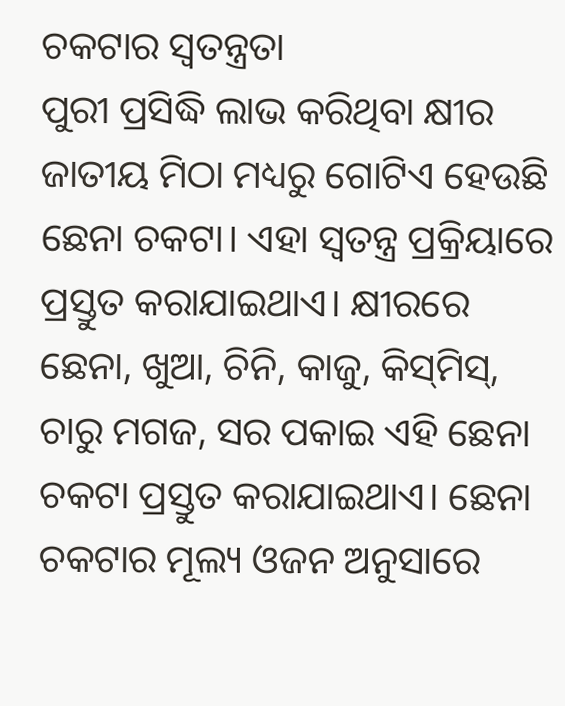ଚକଟାର ସ୍ବତନ୍ତ୍ରତା
ପୁରୀ ପ୍ରସିଦ୍ଧି ଲାଭ କରିଥିବା କ୍ଷୀର ଜାତୀୟ ମିଠା ମଧ୍ୟରୁ ଗୋଟିଏ ହେଉଛି ଛେନା ଚକଟା। ଏହା ସ୍ବତନ୍ତ୍ର ପ୍ରକ୍ରିୟାରେ ପ୍ରସ୍ତୁତ କରାଯାଇଥାଏ। କ୍ଷୀରରେ ଛେନା, ଖୁଆ, ଚିନି, କାଜୁ, କିସ୍‌ମିସ୍‌, ଚାରୁ ମଗଜ, ସର ପକାଇ ଏହି ଛେନା ଚକଟା ପ୍ରସ୍ତୁତ କରାଯାଇଥାଏ। ଛେନା ଚକଟାର ମୂଲ୍ୟ ଓଜନ ଅନୁସାରେ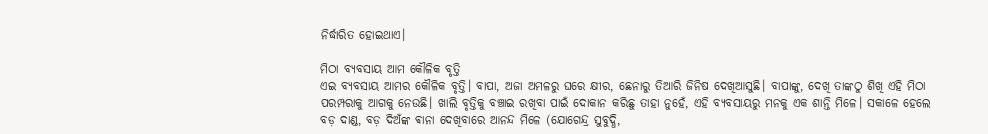ନିର୍ଦ୍ଧାରିତ ହୋଇଥାଏ।

ମିଠା ବ୍ୟବସାୟ ଆମ କୌଳିକ ବୃତ୍ତି
ଏଇ ବ୍ୟବସାୟ ଆମର କୌଳିକ ବୃତ୍ତି। ବାପା, ଅଜା ଅମଳରୁ ଘରେ କ୍ଷୀର, ଛେନାରୁ ତିଆରି ଜିନିଷ ଦେଖିଆସୁଛି। ବାପାଙ୍କୁ, ଦେଖି ତାଙ୍କଠୁ ଶିଖି ଏହି ମିଠା ପରମ୍ପରାକୁ ଆଗକୁ ନେଉଛି। ଖାଲି ବୃତ୍ତିକୁ ବଞ୍ଚାଇ ରଖିବା ପାଇଁ ଦୋକାନ କରିଛୁ ତାହା ନୁହେଁ, ଏହି ବ୍ୟବସାୟରୁ ମନକୁ ଏକ ଶାନ୍ତି ମିଳେ। ସକାଳେ ହେଲେ ବଡ଼ ଦାଣ୍ଡ, ବଡ଼ ଦିଅଁଙ୍କ ଵାନା ଦେଖିବାରେ ଆନନ୍ଦ ମିଳେ (ଯୋଗେନ୍ଦ୍ର ସୁବୁଦ୍ଧି,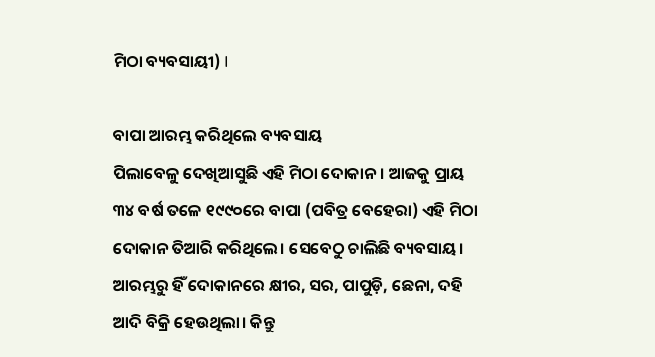ମିଠା ବ୍ୟବସାୟୀ) I

ବାପା ଆରମ୍ଭ କରିଥିଲେ ବ୍ୟବସାୟ
ପିଲାବେଳୁ ଦେଖିଆସୁଛି ଏହି ମିଠା ଦୋକାନ। ଆଜକୁ ପ୍ରାୟ ୩୪ ବର୍ଷ ତଳେ ୧୯୯୦ରେ ବାପା (ପବିତ୍ର ବେହେରା) ଏହି ମିଠା ଦୋକାନ ତିଆରି କରିଥିଲେ। ସେବେଠୁ ଚାଲିଛି ବ୍ୟବସାୟ। ଆରମ୍ଭରୁ ହିଁ ଦୋକାନରେ କ୍ଷୀର, ସର, ପାପୁଡ଼ି, ଛେନା, ଦହି ଆଦି ବିକ୍ରି ହେଉଥିଲା। କିନ୍ତୁ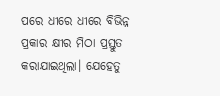ପରେ ଧୀରେ ଧୀରେ ବିଭିନ୍ନ ପ୍ରକାର କ୍ଷୀର ମିଠା ପ୍ରସ୍ତୁତ କରାଯାଇଥିଲା। ଯେହେତୁ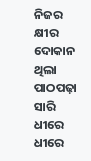ନିଜର କ୍ଷୀର ଦୋକାନ ଥିଲା ପାଠପଢ଼ା ସାରି ଧୀରେ ଧୀରେ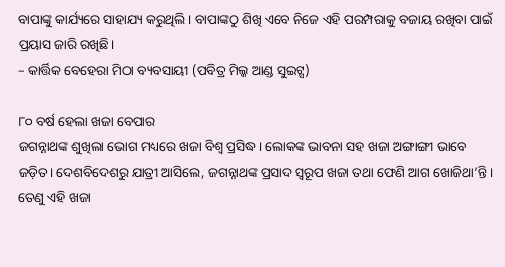ବାପାଙ୍କୁ କାର୍ଯ୍ୟରେ ସାହାଯ୍ୟ କରୁଥିଲି । ବାପାଙ୍କଠୁ ଶିଖି ଏବେ ନିଜେ ଏହି ପରମ୍ପରାକୁ ବଜାୟ ରଖିବା ପାଇଁ ପ୍ରୟାସ ଜାରି ରଖିଛି।
– କାର୍ତ୍ତିକ ବେହେରା ମିଠା ବ୍ୟବସାୟୀ (ପବିତ୍ର ମିଲ୍କ ଆଣ୍ଡ ସୁଇଟ୍ସ)

୮୦ ବର୍ଷ ହେଲା ଖଜା ବେପାର
ଜଗନ୍ନାଥଙ୍କ ଶୁଖିଲା ଭୋଗ ମଧ୍ୟରେ ଖଜା ବିଶ୍ବ ପ୍ରସିଦ୍ଧ। ଲୋକଙ୍କ ଭାବନା ସହ ଖଜା ଅଙ୍ଗାଙ୍ଗୀ ଭାବେ ଜଡ଼ିତ। ଦେଶବିଦେଶରୁ ଯାତ୍ରୀ ଆସିଲେ, ଜଗନ୍ନାଥଙ୍କ ପ୍ରସାଦ ସ୍ବରୂପ ଖଜା ତଥା ଫେଣି ଆଗ ଖୋଜିଥା’ନ୍ତି। ତେଣୁ ଏହି ଖଜା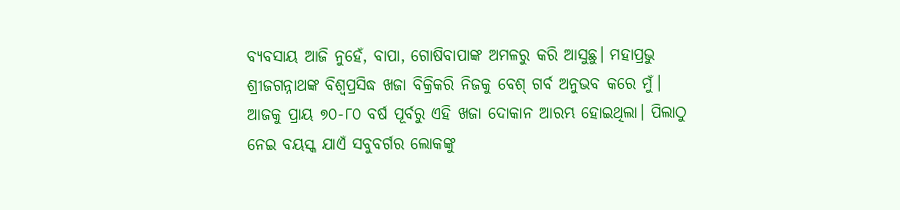ବ୍ୟବସାୟ ଆଜି ନୁହେଁ, ବାପା, ଗୋଷିବାପାଙ୍କ ଅମଳରୁ କରି ଆସୁଛୁ। ମହାପ୍ରଭୁ ଶ୍ରୀଜଗନ୍ନାଥଙ୍କ ବିଶ୍ବପ୍ରସିଦ୍ଧ ଖଜା ବିକ୍ରିକରି ନିଜକୁ ବେଶ୍ ଗର୍ବ ଅନୁଭବ କରେ ମୁଁ। ଆଜକୁ ପ୍ରାୟ ୭୦-୮୦ ବର୍ଷ ପୂର୍ବରୁ ଏହି ଖଜା ଦୋକାନ ଆରମ୍ଭ ହୋଇଥିଲା। ପିଲାଠୁ ନେଇ ବୟସ୍କ ଯାଏଁ ସବୁବର୍ଗର ଲୋକଙ୍କୁ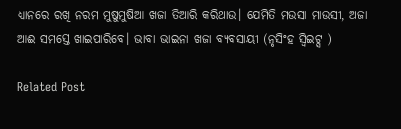ଧ୍ୟାନରେ ରଖି ନରମ ମୁଷୁମୁଷିଆ ଖଜା ତିଆରି କରିଥାଉ। ଯେମିତି ମଉସା ମାଉସୀ, ଅଜା ଆଈ ସମସ୍ତେ ଖାଇପାରିବେ। ଭାବା ଭାଇନା ଖଜା ବ୍ୟବସାୟୀ (ନୃସିଂହ ସ୍ବିଇଟ୍ସ )

Related Post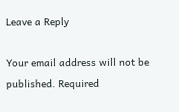Leave a Reply

Your email address will not be published. Required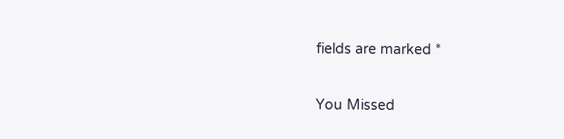fields are marked *

You Missed